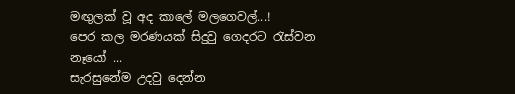මඟුලක් වූ අද කාලේ මලගෙවල්...!
පෙර කල මරණයක් සිදුවු ගෙදරට රැස්වන නෑයෝ ...
සැරසුනේම උදවු දෙන්න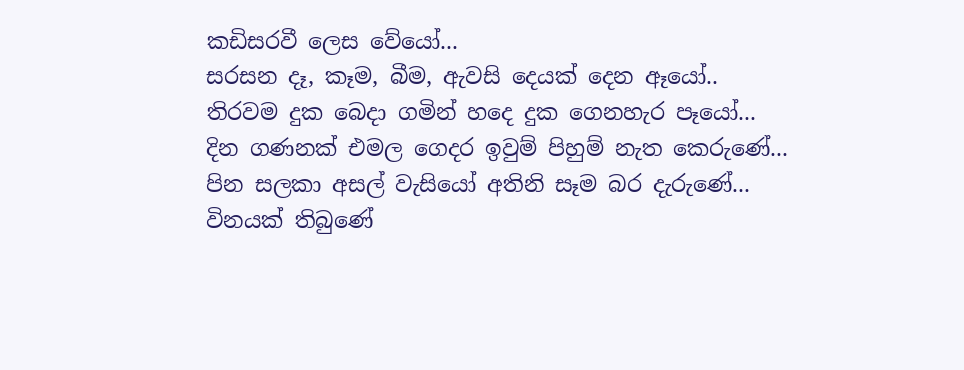කඩිසරවී ලෙස වේයෝ...
සරසන දෑ, කෑම, බීම, ඇවසි දෙයක් දෙන ඈයෝ..
තිරවම දුක බෙදා ගමින් හදෙ දුක ගෙනහැර පෑයෝ...
දින ගණනක් එමල ගෙදර ඉවුම් පිහුම් නැත කෙරුණේ...
පින සලකා අසල් වැසියෝ අතිනි සෑම බර දැරුණේ...
විනයක් තිබුණේ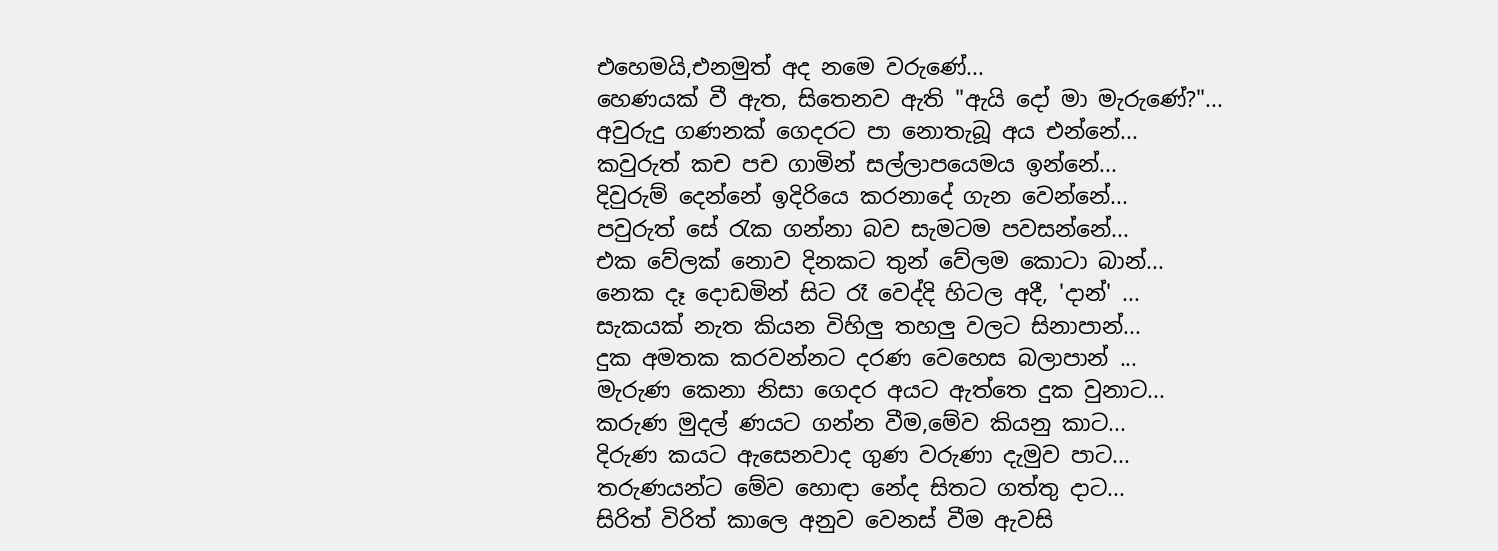එහෙමයි,එනමුත් අද නමෙ වරුණේ...
හෙණයක් වී ඇත, සිතෙනව ඇති "ඇයි දෝ මා මැරුණේ?"...
අවුරුදු ගණනක් ගෙදරට පා නොතැබූ අය එන්නේ...
කවුරුත් කච පච ගාමින් සල්ලාපයෙමය ඉන්නේ...
දිවුරුම් දෙන්නේ ඉදිරියෙ කරනාදේ ගැන වෙන්නේ...
පවුරුත් සේ රැක ගන්නා බව සැමටම පවසන්නේ...
එක වේලක් නොව දිනකට තුන් වේලම කොටා බාන්...
නෙක දෑ දොඩමින් සිට රෑ වෙද්දි හිටල අදී, 'දාන්' ...
සැකයක් නැත කියන විහිලු තහලු වලට සිනාපාන්...
දුක අමතක කරවන්නට දරණ වෙහෙස බලාපාන් ...
මැරුණ කෙනා නිසා ගෙදර අයට ඇත්තෙ දුක වුනාට...
කරුණ මුදල් ණයට ගන්න වීම,මේව කියනු කාට...
දිරුණ කයට ඇසෙනවාද ගුණ වරුණා දැමුව පාට...
තරුණයන්ට මේව හොඳා නේද සිතට ගත්තු දාට...
සිරිත් විරිත් කාලෙ අනුව වෙනස් වීම ඇවසි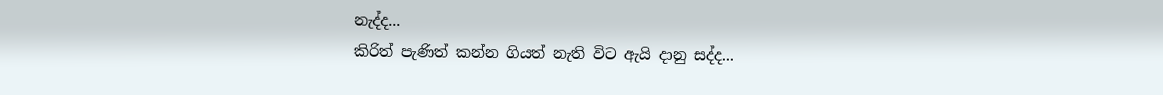නැද්ද...
කිරිත් පැණිත් කන්න ගියත් නැති විට ඇයි දානු සද්ද...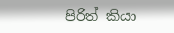පිරිත් කියා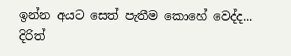ඉන්න අයට සෙත් පැතීම කොහේ වෙද්ද...
දිරිත්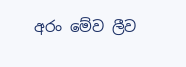අරං මේව ලීව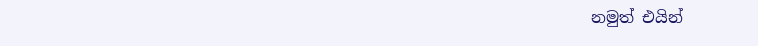නමුත් එයින්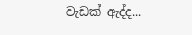වැඩක් ඇද්ද...